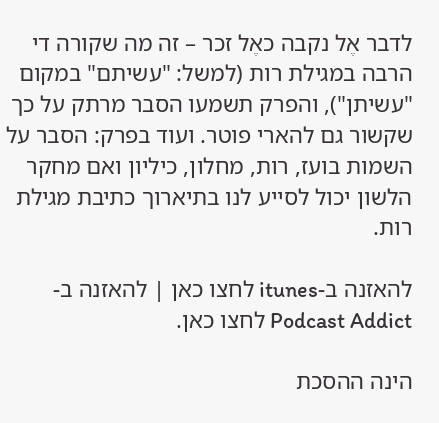לדבר אֶל נקבה כאֶל זכר – זה מה שקורה די הרבה במגילת רות (למשל: "עשיתם" במקום "עשיתן"), והפרק תשמעו הסבר מרתק על כך שקשור גם להארי פוטר. ועוד בפרק: הסבר על השמות בועז, רות, מחלון, כיליון ואם מחקר הלשון יכול לסייע לנו בתיארוך כתיבת מגילת רות.

להאזנה ב-itunes לחצו כאן | להאזנה ב-Podcast Addict לחצו כאן.

הינה ההסכת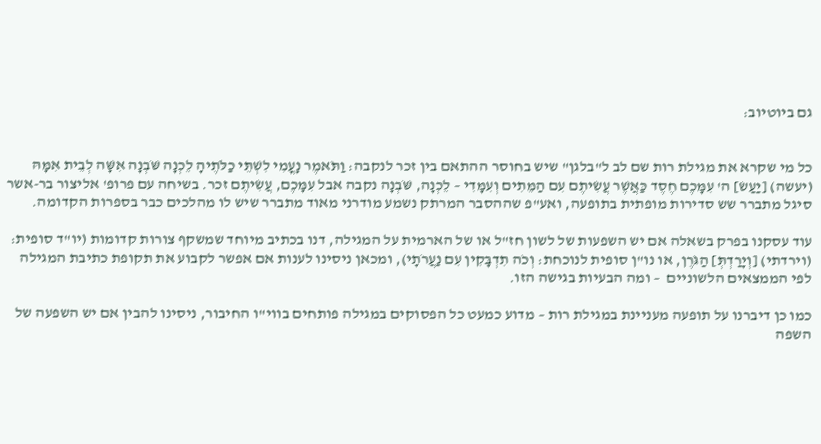גם ביוטיוב:


כל מי שקרא את מגילת רות שם לב ל"בלגן" שיש בחוסר ההתאם בין זכר לנקבה: וַתֹּאמֶר נׇעֳמִי לִשְׁתֵּי כַלֹּתֶיהָ לֵכְנָה שֹּׁבְנָה אִשָּׁה לְבֵית אִמָּהּ (יעשה) [יַעַשׂ] ה' עִמָּכֶם חֶסֶד כַּאֲשֶׁר עֲשִׂיתֶם עִם הַמֵּתִים וְעִמָּדִי – לֵכְנָה, שֹּׁבְנָה נקבה אבל עִמָּכֶם, עֲשִׂיתֶם זכר. בשיחה עם פרופ' אליצור בר-אשר סיגל מתברר שש סדירות מופתית בתופעה, ואע"פ שההסבר המרתק נשמע מודרני מאוד מתברר שיש לו מהלכים כבר בספרות הקדומה.

עוד עסקנו בפרק בשאלה אם יש השפעות של לשון חז"ל או של הארמית על המגילה, דנו בכתיב מיוחד שמשקף צורות קדומות (יו"ד סופית: (וירדתי) [וְיָרַדְתְּ] הַגֹּרֶן, או נו"ן סופית לנוכחת: וְכֹה תִדְבָּקִין עִם נַעֲרֹתָי), ומכאן ניסינו לענות אם אפשר לקבוע את תקופת כתיבת המגילה לפי הממצאים הלשוניים  – ומה הבעיות בגישה הזו.

כמו כן דיברנו על תופעה מעניינת במגילת רות – מדוע כמעט כל הפסוקים במגילה פותחים בווי"ו החיבור, ניסינו להבין אם יש השפעה של השפה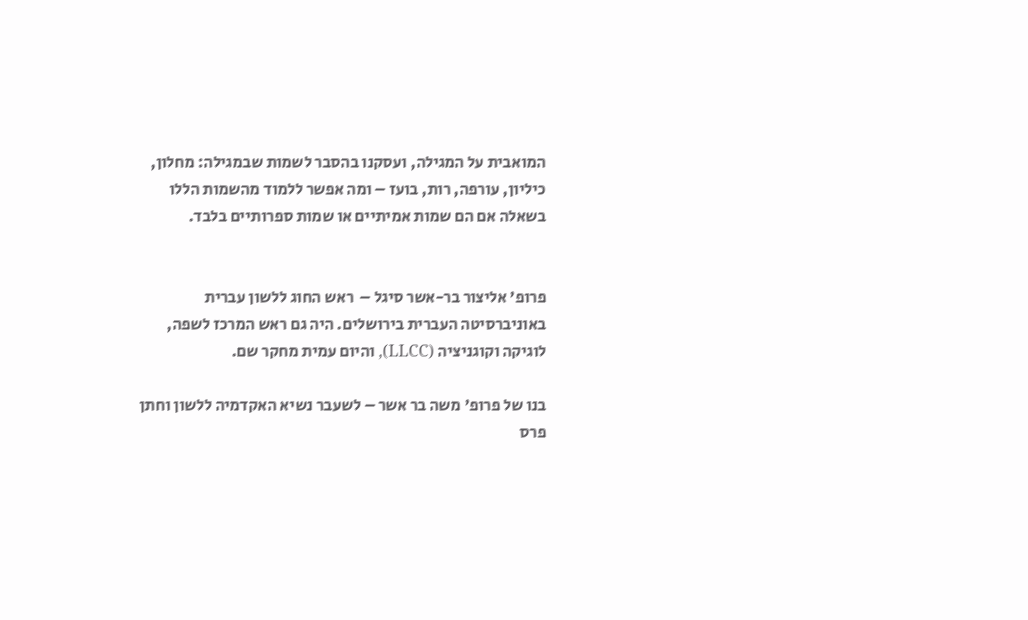המואבית על המגילה, ועסקנו בהסבר לשמות שבמגילה: מחלון, כיליון, עורפה, רות, בועז – ומה אפשר ללמוד מהשמות הללו בשאלה אם הם שמות אמיתיים או שמות ספרותיים בלבד.


פרופ' אליצור בר-אשר סיגל –  ראש החוג ללשון עברית באוניברסיטה העברית בירושלים. היה גם ראש המרכז לשפה, לוגיקה וקוגניציה (LLCC), והיום עמית מחקר שם.

בנו של פרופ' משה בר אשר – לשעבר נשיא האקדמיה ללשון וחתן פרס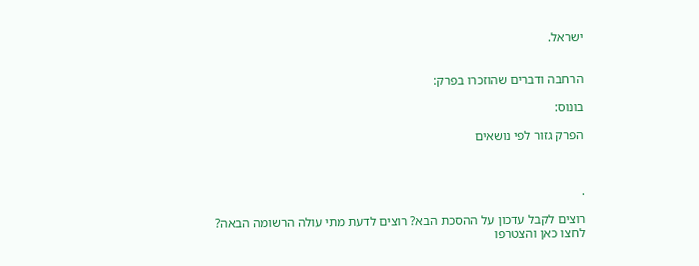ישראל.


הרחבה ודברים שהוזכרו בפרק:

בונוס:

הפרק גזור לפי נושאים



.

רוצים לקבל עדכון על ההסכת הבא? רוצים לדעת מתי עולה הרשומה הבאה?
לחצו כאן והצטרפו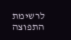לרשימת התפוצה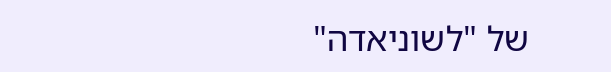של "לשוניאדה"